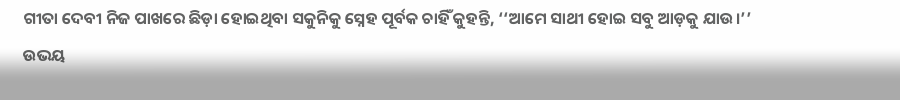ଗୀତା ଦେବୀ ନିଜ ପାଖରେ ଛିଡ଼ା ହୋଇଥିବା ସକୁନିକୁ ସ୍ନେହ ପୂର୍ବକ ଚାହିଁ କୁହନ୍ତି, ‘‘ଆମେ ସାଥୀ ହୋଇ ସବୁ ଆଡ଼କୁ ଯାଉ।’’
ଉଭୟ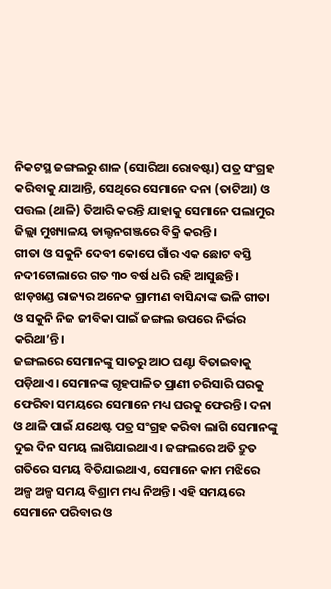ନିକଟସ୍ଥ ଜଙ୍ଗଲରୁ ଶାଳ (ସୋରିଆ ରୋବଷ୍ଟା) ପତ୍ର ସଂଗ୍ରହ କରିବାକୁ ଯାଆନ୍ତି, ସେଥିରେ ସେମାନେ ଦନା (ତାଟିଆ) ଓ ପତ୍ତଲ (ଥାଳି) ତିଆରି କରନ୍ତି ଯାହାକୁ ସେମାନେ ପଲାମୁର ଜିଲ୍ଲା ମୁଖ୍ୟାଳୟ ଡାଲ୍ଟନଗଞ୍ଜରେ ବିକ୍ରି କରନ୍ତି।
ଗୀତା ଓ ସକୁନି ଦେବୀ କୋପେ ଗାଁର ଏକ ଛୋଟ ବସ୍ତି ନଦୀଟୋଲାରେ ଗତ ୩୦ ବର୍ଷ ଧରି ରହି ଆସୁଛନ୍ତି। ଝାଡ଼ଖଣ୍ଡ ରାଜ୍ୟର ଅନେକ ଗ୍ରାମୀଣ ବାସିନ୍ଦାଙ୍କ ଭଳି ଗୀତା ଓ ସକୁନି ନିଜ ଜୀବିକା ପାଇଁ ଜଙ୍ଗଲ ଉପରେ ନିର୍ଭର କରିଥା’ନ୍ତି।
ଜଙ୍ଗଲରେ ସେମାନଙ୍କୁ ସାତରୁ ଆଠ ଘଣ୍ଟା ବିତାଇବାକୁ ପଡ଼ିଥାଏ। ସେମାନଙ୍କ ଗୃହପାଳିତ ପ୍ରାଣୀ ଚରିସାରି ଘରକୁ ଫେରିବା ସମୟରେ ସେମାନେ ମଧ୍ୟ ଘରକୁ ଫେରନ୍ତି। ଦନା ଓ ଥାଳି ପାଇଁ ଯଥେଷ୍ଟ ପତ୍ର ସଂଗ୍ରହ କରିବା ଲାଗି ସେମାନଙ୍କୁ ଦୁଇ ଦିନ ସମୟ ଲାଗିଯାଇଥାଏ। ଜଙ୍ଗଲରେ ଅତି ଦ୍ରୁତ ଗତିରେ ସମୟ ବିତିଯାଇଥାଏ, ସେମାନେ କାମ ମଝିରେ ଅଳ୍ପ ଅଳ୍ପ ସମୟ ବିଶ୍ରାମ ମଧ୍ୟ ନିଅନ୍ତି। ଏହି ସମୟରେ ସେମାନେ ପରିବାର ଓ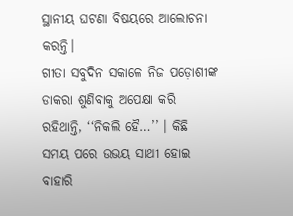ସ୍ଥାନୀୟ ଘଟଣା ବିଷୟରେ ଆଲୋଚନା କରନ୍ତି।
ଗୀତା ସବୁଦିନ ସକାଳେ ନିଜ ପଡ଼ୋଶୀଙ୍କ ଡାକରା ଶୁଣିବାକୁ ଅପେକ୍ଷା କରି ରହିଥାନ୍ତି, ‘‘ନିକଲି ହୈ…’’ । କିଛି ସମୟ ପରେ ଉଭୟ ସାଥୀ ହୋଇ ବାହାରି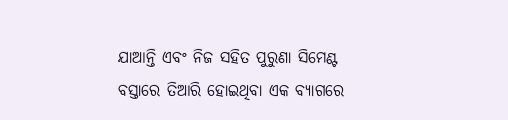ଯାଆନ୍ତି ଏବଂ ନିଜ ସହିତ ପୁରୁଣା ସିମେଣ୍ଟ ବସ୍ତାରେ ତିଆରି ହୋଇଥିବା ଏକ ବ୍ୟାଗରେ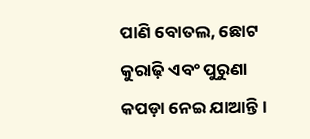ପାଣି ବୋତଲ, ଛୋଟ କୁରାଢ଼ି ଏବଂ ପୁରୁଣା କପଡ଼ା ନେଇ ଯାଆନ୍ତି।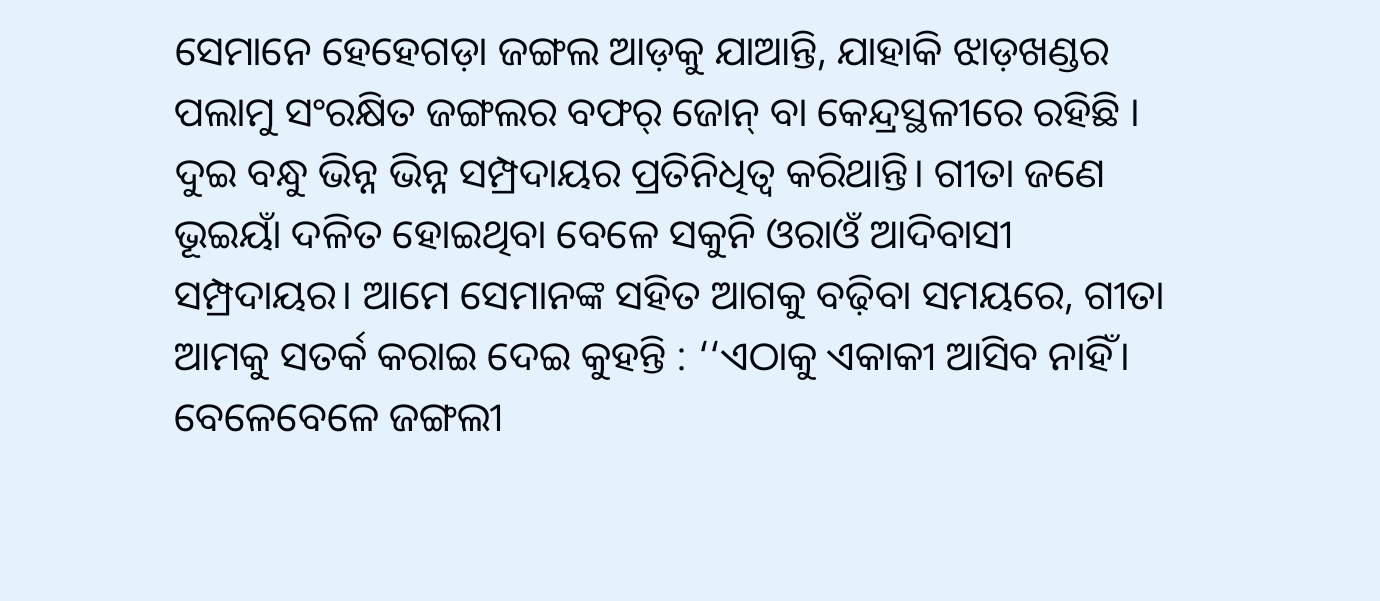ସେମାନେ ହେହେଗଡ଼ା ଜଙ୍ଗଲ ଆଡ଼କୁ ଯାଆନ୍ତି, ଯାହାକି ଝାଡ଼ଖଣ୍ଡର ପଲାମୁ ସଂରକ୍ଷିତ ଜଙ୍ଗଲର ବଫର୍ ଜୋନ୍ ବା କେନ୍ଦ୍ରସ୍ଥଳୀରେ ରହିଛି ।
ଦୁଇ ବନ୍ଧୁ ଭିନ୍ନ ଭିନ୍ନ ସମ୍ପ୍ରଦାୟର ପ୍ରତିନିଧିତ୍ୱ କରିଥାନ୍ତି। ଗୀତା ଜଣେ ଭୂଇୟାଁ ଦଳିତ ହୋଇଥିବା ବେଳେ ସକୁନି ଓରାଓଁ ଆଦିବାସୀ ସମ୍ପ୍ରଦାୟର। ଆମେ ସେମାନଙ୍କ ସହିତ ଆଗକୁ ବଢ଼ିବା ସମୟରେ, ଗୀତା ଆମକୁ ସତର୍କ କରାଇ ଦେଇ କୁହନ୍ତି : ‘‘ଏଠାକୁ ଏକାକୀ ଆସିବ ନାହିଁ। ବେଳେବେଳେ ଜଙ୍ଗଲୀ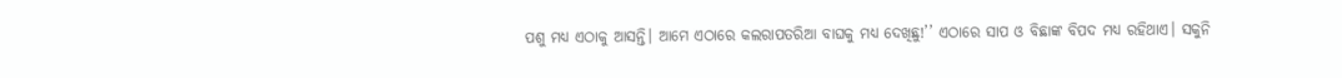ପଶୁ ମଧ୍ୟ ଏଠାକୁ ଆସନ୍ତି। ଆମେ ଏଠାରେ କଲରାପତରିଆ ବାଘକୁ ମଧ୍ୟ ଦେଖିଛୁ!’’ ଏଠାରେ ସାପ ଓ ବିଛାଙ୍କ ବିପଦ ମଧ୍ୟ ରହିଥାଏ। ସକୁନି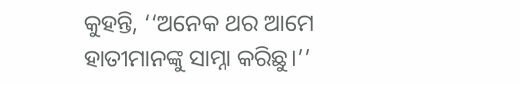କୁହନ୍ତି, ‘‘ଅନେକ ଥର ଆମେ ହାତୀମାନଙ୍କୁ ସାମ୍ନା କରିଛୁ।’’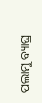ପଲାମୁ ବ୍ୟାଘ୍ର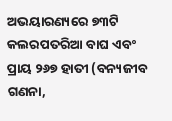ଅଭୟାରଣ୍ୟରେ ୭୩ଟି କଲରପତରିଆ ବାଘ ଏବଂ ପ୍ରାୟ ୨୬୭ ହାତୀ (ବନ୍ୟଜୀବ ଗଣନା,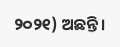୨୦୨୧) ଅଛନ୍ତି।